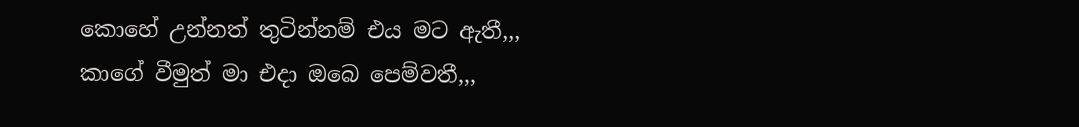කොහේ උන්නත් තුටින්නම් එය මට ඇතී,,,
කාගේ වීමුත් මා එදා ඔබෙ පෙම්වතී,,,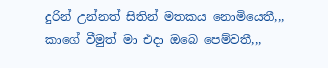දුරින් උන්නත් සිතින් මතකය නොමියෙතී,,,
කාගේ වීමුත් මා එදා ඔබෙ පෙම්වතී,,,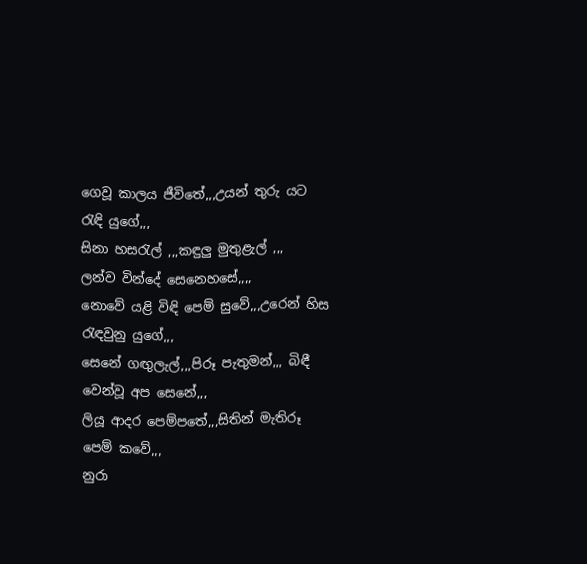ගෙවූ කාලය ජීවිතේ,,,උයන් තුරු යට රැඳි යුගේ,,,
සිනා හසරැල් ,,,කඳුලු මුතුළැල් ,,,
ලන්ව වින්දේ සෙනෙහසේ,,,,
නොවේ යළි විඳි පෙම් සුවේ,,,උරෙන් හිස රැඳවුනු යුගේ,,,
සෙනේ ගඟුලැල්,,,පිරූ පැතුමන්,,, බිඳී වෙන්වූ අප සෙනේ,,,
ලියූ ආදර පෙම්පතේ,,,සිතින් මැතිරූ පෙම් කවේ,,,
නුරා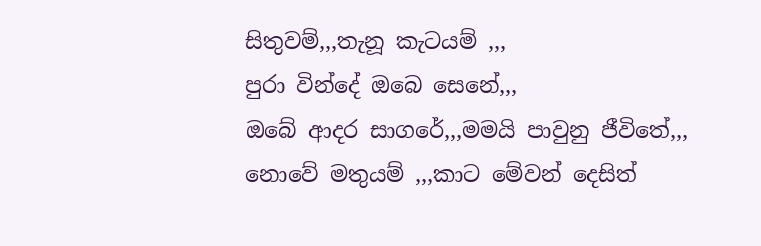සිතුවම්,,,තැනූ කැටයම් ,,,
පුරා වින්දේ ඔබෙ සෙනේ,,,
ඔබේ ආදර සාගරේ,,,මමයි පාවුනු ජීවිතේ,,,
නොවේ මතුයම් ,,,කාට මේවන් දෙසිත්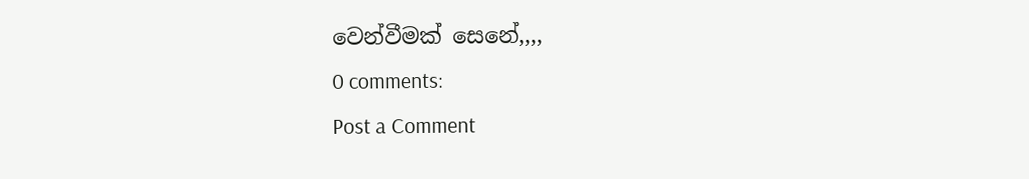වෙන්වීමක් සෙනේ,,,,
0 comments:
Post a Comment